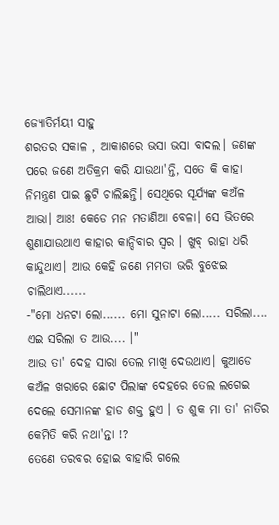ଜ୍ଯୋତିର୍ମୟୀ ସାହୁ
ଶରତର ସକାଳ , ଆକାଶରେ ଭସା ଭସା ବାଦଲ। ଜଣଙ୍କ ପରେ ଜଣେ ଅତିକ୍ରମ କରି ଯାଉଥା'ନ୍ତି, ସତେ କି କାହା ନିମନ୍ତ୍ରଣ ପାଇ ଛୁଟି ଚାଲିଛନ୍ତି। ସେଥିରେ ସୂର୍ଯ୍ୟଙ୍କ କଅଁଳ ଆଭା। ଆଃ! କେଡେ ମନ ମତାଣିଆ ବେଳା। ସେ ଭିତରେ ଶୁଣାଯାଉଥାଏ କାହାର କାନ୍ଦିବାର ସ୍ବର । ଖୁବ୍ ରାହା ଧରି କାନ୍ଦୁଥାଏ। ଆଉ କେହି ଜଣେ ମମତା ଭରି ବୁଝେଇ ଚାଲିଥାଏ......
-"ମୋ ଧନଟା ଲୋ...... ମୋ ସୁନାଟା ଲୋ..... ସରିଲା.... ଏଇ ସରିଲା ତ ଆଉ.... ।"
ଆଉ ତା' ଦେହ ସାରା ତେଲ ମାଖି ଦେଉଥାଏ। କୁଆଡେ କଅଁଳ ଖରାରେ ଛୋଟ ପିଲାଙ୍କ ଦେହରେ ତେଲ ଲଗେଇ ଦେଲେ ସେମାନଙ୍କ ହାଡ ଶକ୍ତ ହୁଏ । ତ ଶୁକ ମା ତା' ନାତିର କେମିତି କରି ନଥା'ନ୍ତା !?
ତେଣେ ତରବର ହୋଇ ବାହାରି ଗଲେ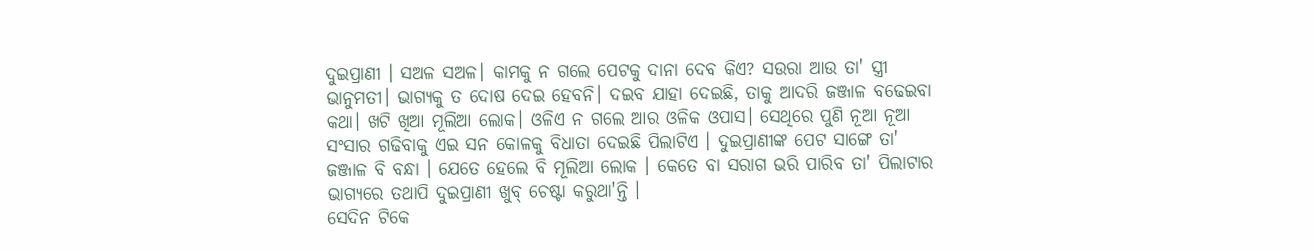ଦୁଇପ୍ରାଣୀ । ସଅଳ ସଅଳ। କାମକୁ ନ ଗଲେ ପେଟକୁ ଦାନା ଦେବ କିଏ? ସଉରା ଆଉ ତା' ସ୍ତ୍ରୀ ଭାନୁମତୀ। ଭାଗ୍ୟକୁ ତ ଦୋଷ ଦେଇ ହେବନି। ଦଇବ ଯାହା ଦେଇଛି, ତାକୁ ଆଦରି ଜଞ୍ଜାଳ ବଢେଇବା କଥା। ଖଟି ଖିଆ ମୂଲିଆ ଲୋକ। ଓଳିଏ ନ ଗଲେ ଆର ଓଳିକ ଓପାସ। ସେଥିରେ ପୁଣି ନୂଆ ନୂଆ ସଂସାର ଗଢିବାକୁ ଏଇ ସନ କୋଳକୁ ବିଧାତା ଦେଇଛି ପିଲାଟିଏ । ଦୁଇପ୍ରାଣୀଙ୍କ ପେଟ ସାଙ୍ଗେ ତା' ଜଞ୍ଜାଳ ବି ବନ୍ଧା । ଯେତେ ହେଲେ ବି ମୂଲିଆ ଲୋକ । କେତେ ବା ସରାଗ ଭରି ପାରିବ ତା' ପିଲାଟାର ଭାଗ୍ୟରେ ତଥାପି ଦୁଇପ୍ରାଣୀ ଖୁବ୍ ଚେଷ୍ଟା କରୁଥା'ନ୍ତି ।
ସେଦିନ ଟିକେ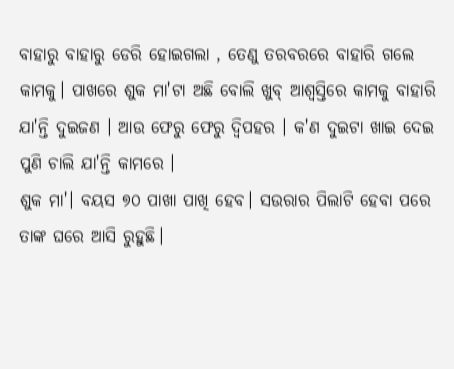ବାହାରୁ ବାହାରୁ ଡେରି ହୋଇଗଲା , ତେଣୁ ତରବରରେ ବାହାରି ଗଲେ କାମକୁ। ପାଖରେ ଶୁକ ମା'ଟା ଅଛି ବୋଲି ଖୁବ୍ ଆଶ୍ବସ୍ତିରେ କାମକୁ ବାହାରି ଯା'ନ୍ତି ଦୁଇଜଣ । ଆଉ ଫେରୁ ଫେରୁ ଦ୍ବିପହର । କ'ଣ ଦୁଇଟା ଖାଇ ଦେଇ ପୁଣି ଚାଲି ଯା'ନ୍ତି କାମରେ ।
ଶୁକ ମା'। ବୟସ ୭୦ ପାଖା ପାଖି ହେବ। ସଉରାର ପିଲାଟି ହେବା ପରେ ତାଙ୍କ ଘରେ ଆସି ରୁହୁଛି।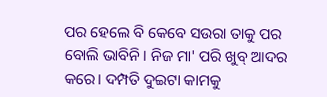ପର ହେଲେ ବି କେବେ ସଉରା ତାକୁ ପର ବୋଲି ଭାବିନି। ନିଜ ମା' ପରି ଖୁବ୍ ଆଦର କରେ। ଦମ୍ପତି ଦୁଇଟା କାମକୁ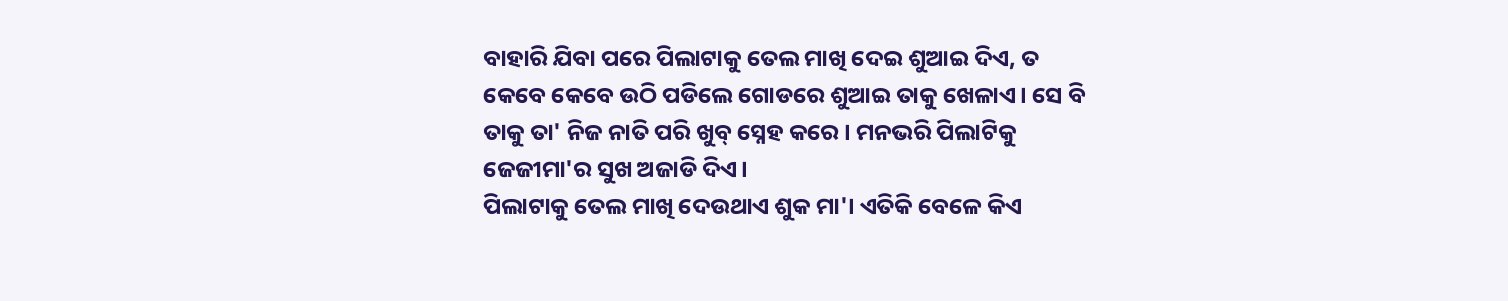ବାହାରି ଯିବା ପରେ ପିଲାଟାକୁ ତେଲ ମାଖି ଦେଇ ଶୁଆଇ ଦିଏ, ତ କେବେ କେବେ ଉଠି ପଡିଲେ ଗୋଡରେ ଶୁଆଇ ତାକୁ ଖେଳାଏ। ସେ ବି ତାକୁ ତା' ନିଜ ନାତି ପରି ଖୁବ୍ ସ୍ନେହ କରେ। ମନଭରି ପିଲାଟିକୁ ଜେଜୀମା'ର ସୁଖ ଅଜାଡି ଦିଏ।
ପିଲାଟାକୁ ତେଲ ମାଖି ଦେଉଥାଏ ଶୁକ ମା'। ଏତିକି ବେଳେ କିଏ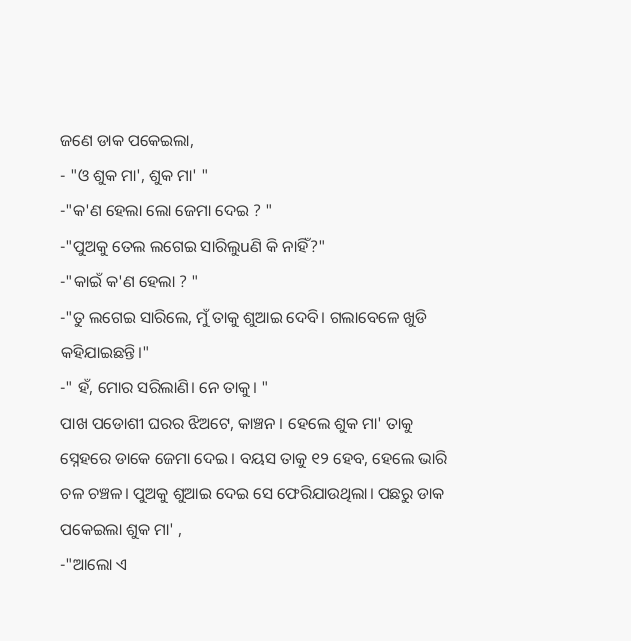ଜଣେ ଡାକ ପକେଇଲା,
- "ଓ ଶୁକ ମା', ଶୁକ ମା' "
-"କ'ଣ ହେଲା ଲୋ ଜେମା ଦେଇ ? "
-"ପୁଅକୁ ତେଲ ଲଗେଇ ସାରିଲୁuଣି କି ନାହିଁ?"
-"କାଇଁ କ'ଣ ହେଲା ? "
-"ତୁ ଲଗେଇ ସାରିଲେ, ମୁଁ ତାକୁ ଶୁଆଇ ଦେବି। ଗଲାବେଳେ ଖୁଡି କହିଯାଇଛନ୍ତି।"
-" ହଁ, ମୋର ସରିଲାଣି। ନେ ତାକୁ। "
ପାଖ ପଡୋଶୀ ଘରର ଝିଅଟେ, କାଞ୍ଚନ । ହେଲେ ଶୁକ ମା' ତାକୁ ସ୍ନେହରେ ଡାକେ ଜେମା ଦେଇ। ବୟସ ତାକୁ ୧୨ ହେବ, ହେଲେ ଭାରି ଚଳ ଚଞ୍ଚଳ। ପୁଅକୁ ଶୁଆଇ ଦେଇ ସେ ଫେରିଯାଉଥିଲା। ପଛରୁ ଡାକ ପକେଇଲା ଶୁକ ମା' ,
-"ଆଲୋ ଏ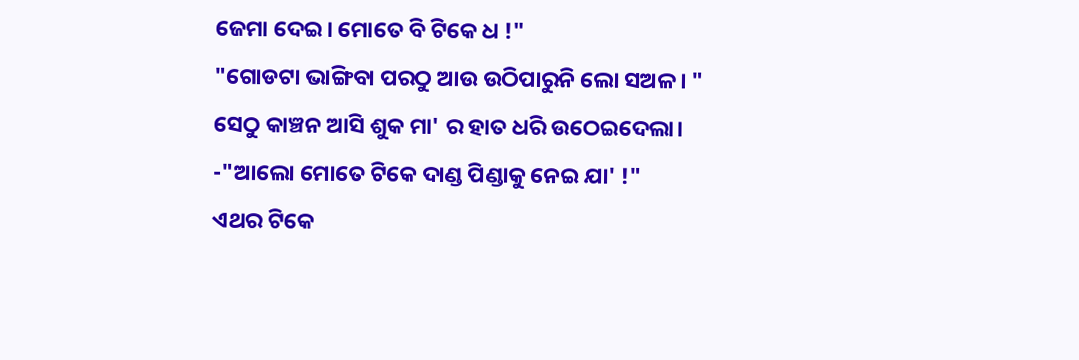ଜେମା ଦେଇ। ମୋତେ ବି ଟିକେ ଧ !"
"ଗୋଡଟା ଭାଙ୍ଗିବା ପରଠୁ ଆଉ ଉଠିପାରୁନି ଲୋ ସଅଳ। "
ସେଠୁ କାଞ୍ଚନ ଆସି ଶୁକ ମା' ର ହାତ ଧରି ଉଠେଇଦେଲା।
-"ଆଲୋ ମୋତେ ଟିକେ ଦାଣ୍ଡ ପିଣ୍ଡାକୁ ନେଇ ଯା' !"
ଏଥର ଟିକେ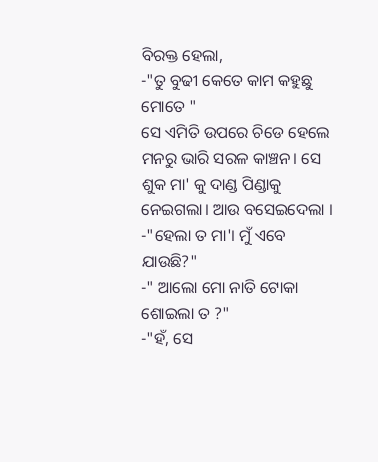ବିରକ୍ତ ହେଲା,
-"ତୁ ବୁଢୀ କେତେ କାମ କହୁଛୁ ମୋତେ "
ସେ ଏମିତି ଉପରେ ଚିଡେ ହେଲେ ମନରୁ ଭାରି ସରଳ କାଞ୍ଚନ। ସେ ଶୁକ ମା' କୁ ଦାଣ୍ଡ ପିଣ୍ଡାକୁ ନେଇଗଲା। ଆଉ ବସେଇଦେଲା ।
-"ହେଲା ତ ମା'। ମୁଁ ଏବେ ଯାଉଛି?"
-" ଆଲୋ ମୋ ନାତି ଟୋକା ଶୋଇଲା ତ ?"
-"ହଁ, ସେ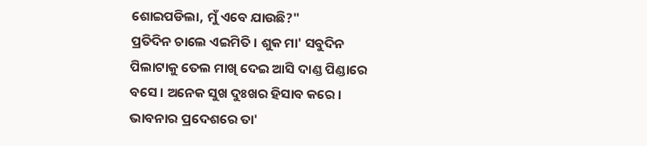ଶୋଇପଡିଲା, ମୁଁ ଏବେ ଯାଉଛି?"
ପ୍ରତିଦିନ ଚାଲେ ଏଇମିତି। ଶୁକ ମା' ସବୁଦିନ ପିଲାଟାକୁ ତେଲ ମାଖି ଦେଇ ଆସି ଦାଣ୍ଡ ପିଣ୍ଡାରେ ବସେ। ଅନେକ ସୁଖ ଦୁଃଖର ହିସାବ କରେ। ଭାବନାର ପ୍ରଦେଶରେ ତା'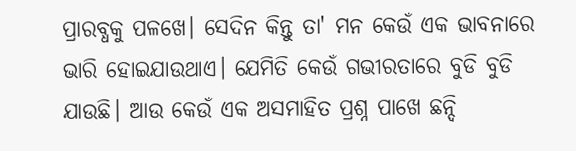ପ୍ରାରବ୍ଧକୁ ପଳଖେ। ସେଦିନ କିନ୍ତୁ ତା' ମନ କେଉଁ ଏକ ଭାବନାରେ ଭାରି ହୋଇଯାଉଥାଏ। ଯେମିତି କେଉଁ ଗଭୀରତାରେ ବୁଡି ବୁଡି ଯାଉଛି। ଆଉ କେଉଁ ଏକ ଅସମାହିତ ପ୍ରଶ୍ନ ପାଖେ ଛନ୍ଦି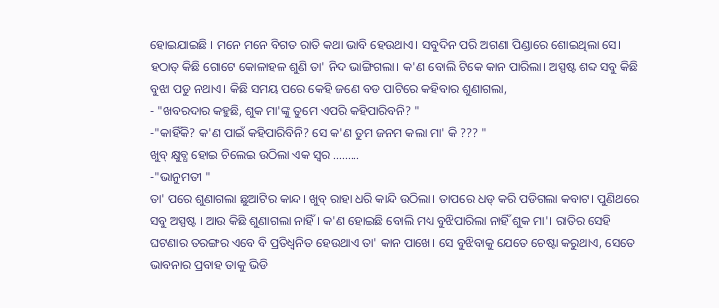ହୋଇଯାଇଛି । ମନେ ମନେ ବିଗତ ରାତି କଥା ଭାବି ହେଉଥାଏ। ସବୁଦିନ ପରି ଅଗଣା ପିଣ୍ଡାରେ ଶୋଇଥିଲା ସେ। ହଠାତ୍ କିଛି ଗୋଟେ କୋଳାହଳ ଶୁଣି ତା' ନିଦ ଭାଙ୍ଗିଗଲା। କ'ଣ ବୋଲି ଟିକେ କାନ ପାରିଲା। ଅସ୍ପଷ୍ଟ ଶବ୍ଦ ସବୁ କିଛି ବୁଝା ପଡୁ ନଥାଏ। କିଛି ସମୟ ପରେ କେହି ଜଣେ ବଡ ପାଟିରେ କହିବାର ଶୁଣାଗଲା,
- "ଖବରଦାର କହୁଛି, ଶୁକ ମା'ଙ୍କୁ ତୁମେ ଏପରି କହିପାରିବନି? "
-"କାହିଁକି? କ'ଣ ପାଇଁ କହିପାରିବିନି? ସେ କ'ଣ ତୁମ ଜନମ କଲା ମା' କି ??? "
ଖୁବ୍ କ୍ଷୁବ୍ଧ ହୋଇ ଚିଲେଇ ଉଠିଲା ଏକ ସ୍ବର .........
-"ଭାନୁମତୀ "
ତା' ପରେ ଶୁଣାଗଲା ଛୁଆଟିର କାନ୍ଦ। ଖୁବ୍ ରାହା ଧରି କାନ୍ଦି ଉଠିଲା। ତାପରେ ଧଡ୍ କରି ପଡିଗଲା କବାଟ। ପୁଣିଥରେ ସବୁ ଅସ୍ପଷ୍ଟ । ଆଉ କିଛି ଶୁଣାଗଲା ନାହିଁ । କ'ଣ ହୋଇଛି ବୋଲି ମଧ୍ୟ ବୁଝିପାରିଲା ନାହିଁ ଶୁକ ମା'। ରାତିର ସେହି ଘଟଣାର ତରଙ୍ଗର ଏବେ ବି ପ୍ରତିଧ୍ବନିତ ହେଉଥାଏ ତା' କାନ ପାଖେ। ସେ ବୁଝିବାକୁ ଯେତେ ଚେଷ୍ଟା କରୁଥାଏ, ସେତେ ଭାବନାର ପ୍ରବାହ ତାକୁ ଭିଡି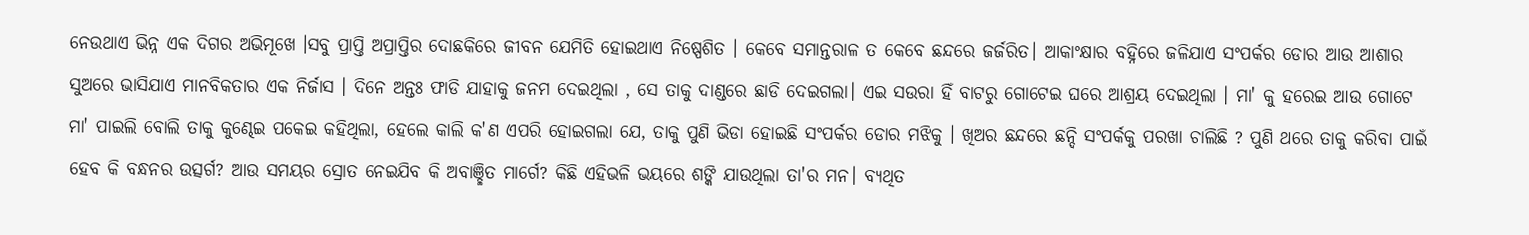ନେଉଥାଏ ଭିନ୍ନ ଏକ ଦିଗର ଅଭିମୂଖେ ।ସବୁ ପ୍ରାପ୍ତି ଅପ୍ରାପ୍ତିର ଦୋଛକିରେ ଜୀବନ ଯେମିତି ହୋଇଥାଏ ନିଷ୍ପେଶିତ । କେବେ ସମାନ୍ତରାଳ ତ କେବେ ଛନ୍ଦରେ ଜର୍ଜରିତ। ଆକାଂକ୍ଷାର ବହ୍ନିରେ ଜଳିଯାଏ ସଂପର୍କର ଡୋର ଆଉ ଆଶାର ସୁଅରେ ଭାସିଯାଏ ମାନବିକତାର ଏକ ନିର୍ଜାସ । ଦିନେ ଅନ୍ତଃ ଫାଡି ଯାହାକୁ ଜନମ ଦେଇଥିଲା , ସେ ତାକୁ ଦାଣ୍ଡରେ ଛାଡି ଦେଇଗଲା। ଏଇ ସଉରା ହିଁ ବାଟରୁ ଗୋଟେଇ ଘରେ ଆଶ୍ରୟ ଦେଇଥିଲା । ମା' କୁ ହରେଇ ଆଉ ଗୋଟେ ମା' ପାଇଲି ବୋଲି ତାକୁ କୁଣ୍ଢେଇ ପକେଇ କହିଥିଲା, ହେଲେ କାଲି କ'ଣ ଏପରି ହୋଇଗଲା ଯେ, ତାକୁ ପୁଣି ଭିଡା ହୋଇଛି ସଂପର୍କର ଡୋର ମଝିକୁ । ଖିଅର ଛନ୍ଦରେ ଛନ୍ଦି ସଂପର୍କକୁ ପରଖା ଚାଲିଛି ? ପୁଣି ଥରେ ତାକୁ କରିବା ପାଇଁ ହେବ କି ବନ୍ଧନର ଉତ୍ସର୍ଗ? ଆଉ ସମୟର ସ୍ରୋତ ନେଇଯିବ କି ଅବାଞ୍ଛିତ ମାର୍ଗେ? କିଛି ଏହିଭଳି ଭୟରେ ଶଙ୍କି ଯାଉଥିଲା ତା'ର ମନ। ବ୍ୟଥିତ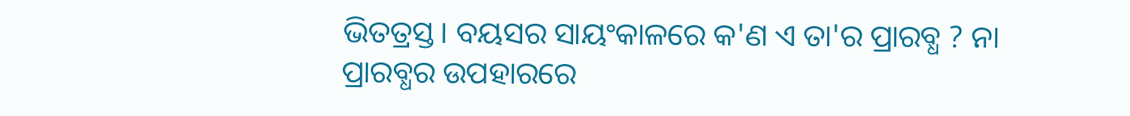ଭିତତ୍ରସ୍ତ। ବୟସର ସାୟଂକାଳରେ କ'ଣ ଏ ତା'ର ପ୍ରାରବ୍ଧ ? ନା ପ୍ରାରବ୍ଧର ଉପହାରରେ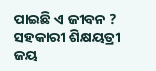ପାଇଛି ଏ ଜୀବନ ?
ସହକାରୀ ଶିକ୍ଷୟତ୍ରୀ
ଜୟ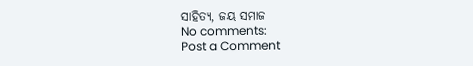ସାହିତ୍ୟ, ଜୟ ସମାଜ
No comments:
Post a Comment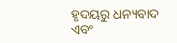ହୃଦୟରୁ ଧନ୍ୟବାଦ ଏବଂ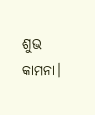ଶୁଭ କାମନା।